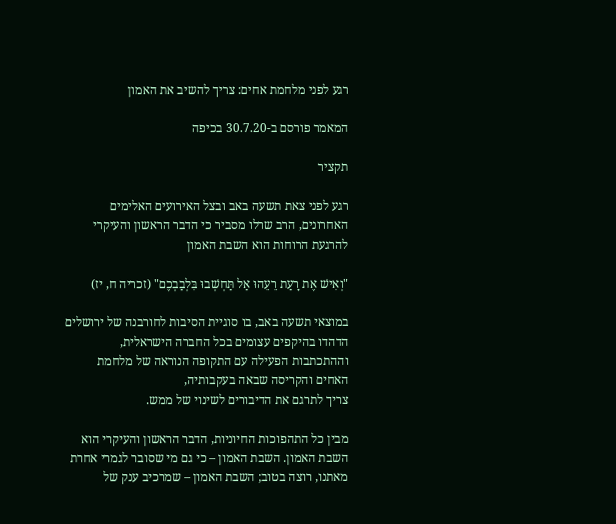רגע לפני מלחמת אחים: צריך להשיב את האמון

המאמר פורסם ב-30.7.20 בכיפה

תקציר

רגע לפני צאת תשעה באב ובצל האירועים האלימים האחרונים, הרב שרלו מסביר כי הדבר הראשון והעיקרי להרגעת הרוחות הוא השבת האמון

"וְאִישׁ אֶת רָעַת רֵעֵהוּ אַל תַּחְשְׁבוּ בִּלְבַבְכֶם" (זכריה ח, יז)

במוצאי תשעה באב, בו סוגיית הסיבות לחורבנה של ירושלים הדהדו בהיקפים עצומים בכל החברה הישראלית, וההתכתבות הפעילה עם התקופה הנוראה של מלחמת האחים והקריסה שבאה בעקבותיה,
צריך לתרגם את הדיבורים לשינוי של ממש.

מבין כל התהפוכות החיוניות, הדבר הראשון והעיקרי הוא השבת האמון. השבת האמון – כי גם מי שסובר לגמרי אחרת מאתנו, רוצה בטוב; השבת האמון – שמרכיב ענק של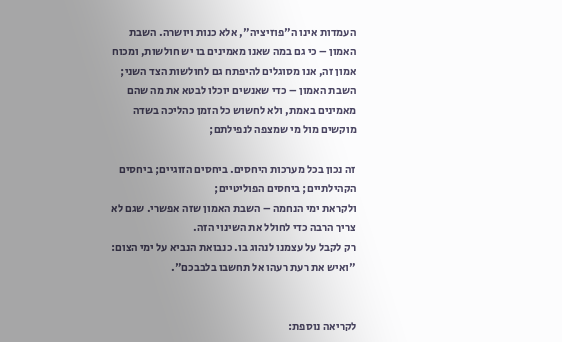העמדות אינו ה"פוזיציה", אלא כנות ויושרה. השבת האמון – כי גם במה שאנו מאמינים בו יש חולשות, ומכוח אמון זה, אנו מסוגלים להיפתח גם לחולשות הצד השני; השבת האמון – כדי שאנשים יוכלו לבטא את מה שהם מאמינים באמת, ולא לחשוש כל הזמן כהליכה בשדה מוקשים מול מי שמצפה לנפילתם;

זה נכון בכל מערכות היחסים. ביחסים הזוגיים; ביחסים הקהילתיים; ביחסים הפוליטיים;
ולקראת ימי הנחמה – השבת האמון שזה אפשרי. שגם לא צריך הרבה כדי לחולל את השינוי הזה.
רק לקבל על עצמנו לנהוג בו. כנבואת הנביא על ימי הצום: "ואיש את רעת רעהו אל תחשבו בלבבכם".


לקריאה נוספת: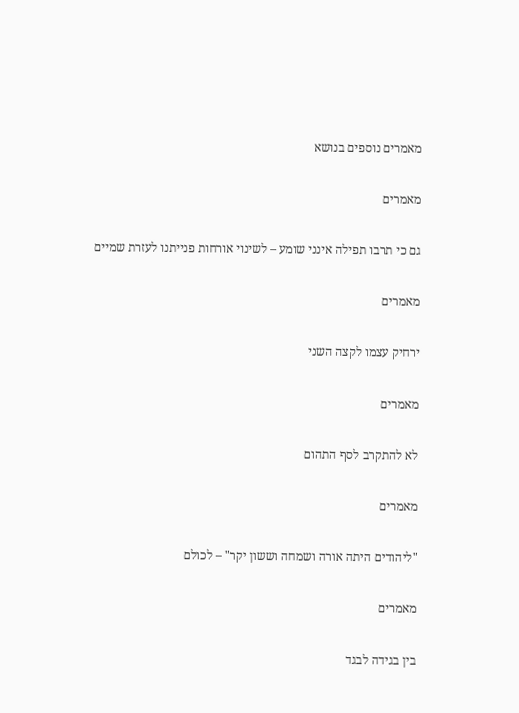מאמרים נוספים בנושא

מאמרים

גם כי תרבו תפילה אינני שומע – לשינוי אורחות פנייתנו לעזרת שמיים

מאמרים

ירחיק עצמו לקצה השני

מאמרים

לא להתקרב לסף התהום

מאמרים

"ליהודים היתה אורה ושמחה וששון יקר" – לכולם

מאמרים

בין בגידה לבגד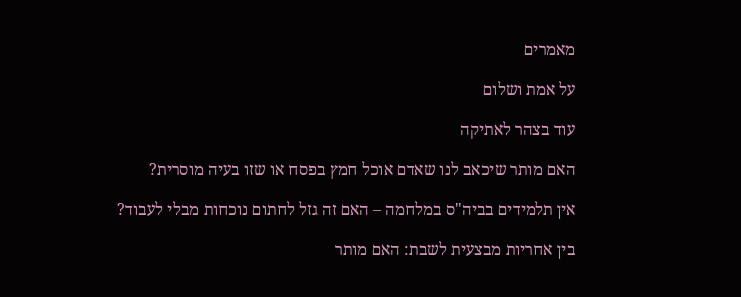מאמרים

על אמת ושלום

עוד בצהר לאתיקה

האם מותר שיכאב לנו שאדם אוכל חמץ בפסח או שזו בעיה מוסרית?

אין תלמידים בביה"ס במלחמה – האם זה גזל לחתום נוכחות מבלי לעבוד?

בין אחריות מבצעית לשבת: האם מותר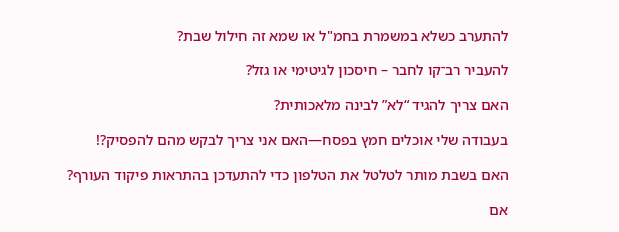להתערב כשלא במשמרת בחמ"ל או שמא זה חילול שבת?

להעביר רב־קו לחבר – חיסכון לגיטימי או גזל?

האם צריך להגיד “לא” לבינה מלאכותית?

בעבודה שלי אוכלים חמץ בפסח—האם אני צריך לבקש מהם להפסיק?!

האם בשבת מותר לטלטל את הטלפון כדי להתעדכן בהתראות פיקוד העורף?

אם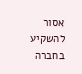אסור להשקיע בחברה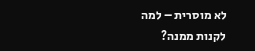לא מוסרית – למה לקנות ממנה?